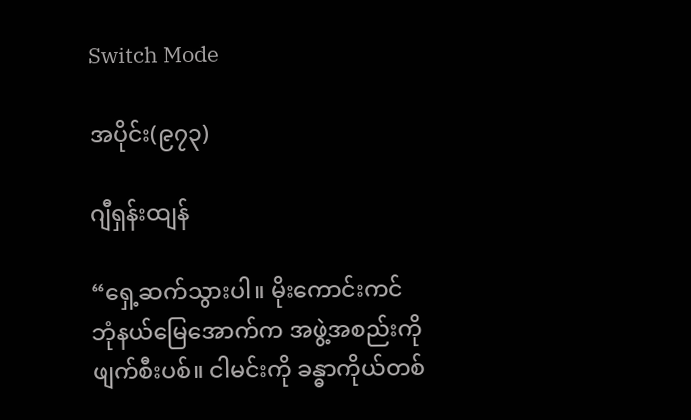Switch Mode

အပိုင်း(၉၇၃)

ဂျီရှန်းထျန်

“ရှေ့ဆက်သွားပါ။ မိုးကောင်းကင်ဘုံနယ်မြေအောက်က အဖွဲ့အစည်းကို ဖျက်စီးပစ်။ ငါမင်းကို ခန္ဓာကိုယ်တစ်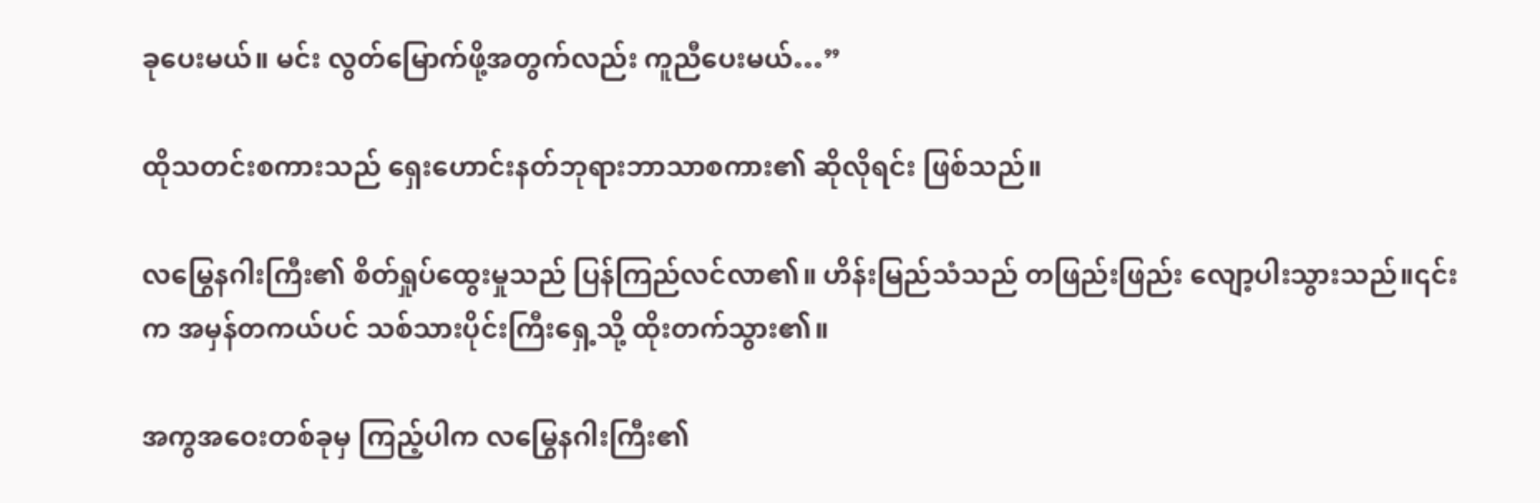ခုပေးမယ်။ မင်း လွတ်မြောက်ဖို့အတွက်လည်း ကူညီပေးမယ်…”

ထိုသတင်းစကားသည် ရှေးဟောင်းနတ်ဘုရားဘာသာစကား၏ ဆိုလိုရင်း ဖြစ်သည်။

လမြွေနဂါးကြီး၏ စိတ်ရှုပ်ထွေးမှုသည် ပြန်ကြည်လင်လာ၏။ ဟိန်းမြည်သံသည် တဖြည်းဖြည်း လျော့ပါးသွားသည်။၎င်းက အမှန်တကယ်ပင် သစ်သားပိုင်းကြီးရှေ့သို့ ထိုးတက်သွား၏။

အကွအဝေးတစ်ခုမှ ကြည့်ပါက လမြွေနဂါးကြီး၏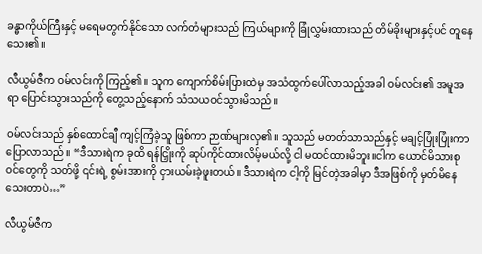ခန္ဓာကိုယ်ကြီးနှင့် မရေမတွက်နိုင်သော လက်တံများသည် ကြယ်များကို ခြုံလွှမ်းထားသည် တိမ်ခိုးများနှင့်ပင် တူနေသေး၏။

လီယွမ်ဇီက ဝမ်လင်းကို ကြည့်၏။ သူက ကျောက်စိမ်းပြားထဲမှ အသံထွက်ပေါ်လာသည့်အခါ ဝမ်လင်း၏ အမူအရာ ပြောင်းသွားသည်ကို တွေ့သည့်နောက် သံသယဝင်သွားမိသည်။

ဝမ်လင်းသည် နှစ်ထောင်ချီ ကျင့်ကြံခဲ့သူ ဖြစ်ကာ ဉာဏ်များလှ၏။ သူသည် မတတ်သာသည်နှင့် မချင့်ပြုံးပြုံးကာ ပြောလာသည်။ “ဒီသားရဲက ခုထိ ရန်ငြှိုးကို ဆုပ်ကိုင်ထားလိမ့်မယ်လို့ ငါ မထင်ထားမိဘူး။ငါက ယောင်မိသားစုဝင်တွေကို သတ်ဖို့ ၎င်းရဲ့ စွမ်းအားကို ငှားယမ်းခဲ့ဖူးတယ်။ ဒီသားရဲက ငါ့ကို မြင်တဲ့အခါမှာ ဒီအဖြစ်ကို မှတ်မိနေသေးတာပဲ…”

လီယွမ်ဇီက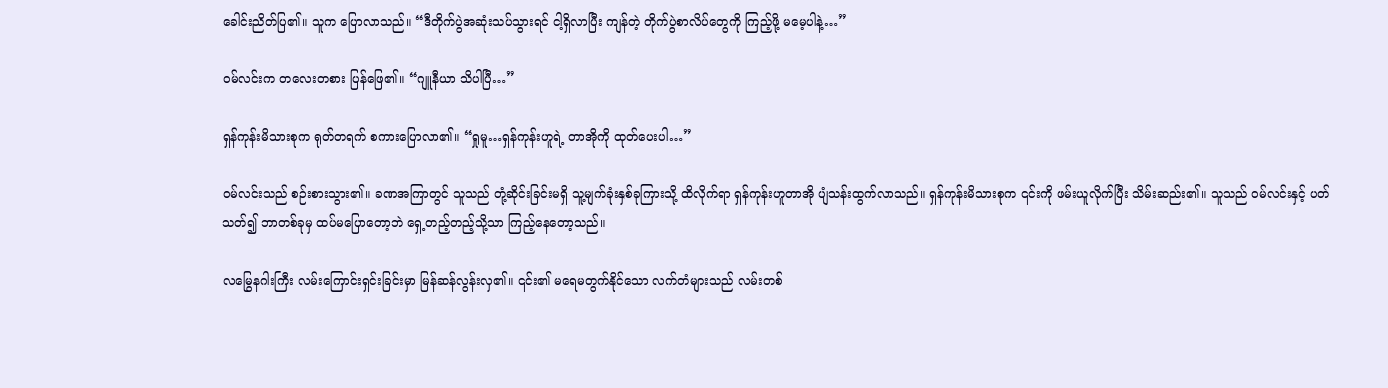ခေါင်းညိတ်ပြ၏။ သူက ပြောလာသည်။ “ဒီတိုက်ပွဲအဆုံးသပ်သွားရင် ငါ့ရှိလာပြီး ကျန်တဲ့ တိုက်ပွဲစာလိပ်တွေကို ကြည့်ဖို့ မမေ့ပါနဲ့…”

ဝမ်လင်းက တလေးတစား ပြန်ဖြေ၏။ “ဂျူနီယာ သိပါပြီ…”

ရှန်ကုန်းမိသားစုက ရုတ်တရက် စကားပြောလာ၏။ “ရှုမူ…ရှန်ကုန်းဟူရဲ့ တာအိုကို ထုတ်ပေးပါ…”

ဝမ်လင်းသည် စဉ်းစားသွား၏။ ခဏအကြာတွင် သူသည် တုံ့ဆိုင်းခြင်းမရှိ သူ့မျက်ခုံးနှစ်ခုကြားသို့ ထိလိုက်ရာ ရှန်ကုန်းဟူတာအို ပျံသန်းထွက်လာသည်။ ရှန်ကုန်းမိသားစုက ၎င်းကို ဖမ်းယူလိုက်ပြီး သိမ်းဆည်း၏။ သူသည် ဝမ်လင်းနှင့် ပတ်သတ်၍ ဘာတစ်ခုမှ ထပ်မပြောတော့ဘဲ ရှေ့တည့်တည့်သို့သာ ကြည့်နေတော့သည်။

လမြွေနဂါးကြီး လမ်းကြောင်းရှင်းခြင်းမှာ မြန်ဆန်လွန်းလှ၏။ ၎င်း၏ မရေမတွက်နိုင်သော လက်တံများသည် လမ်းတစ်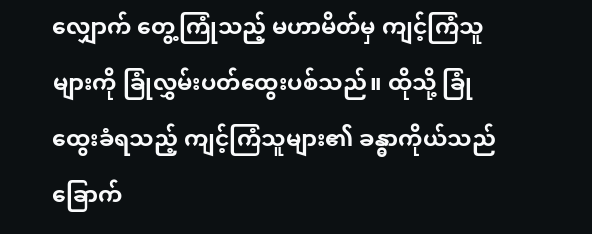လျှောက် တွေ့ကြုံသည့် မဟာမိတ်မှ ကျင့်ကြံသူများကို ခြုံလွှမ်းပတ်ထွေးပစ်သည်။ ထိုသို့ ခြုံထွေးခံရသည့် ကျင့်ကြံသူများ၏ ခန္ဓာကိုယ်သည် ခြောက်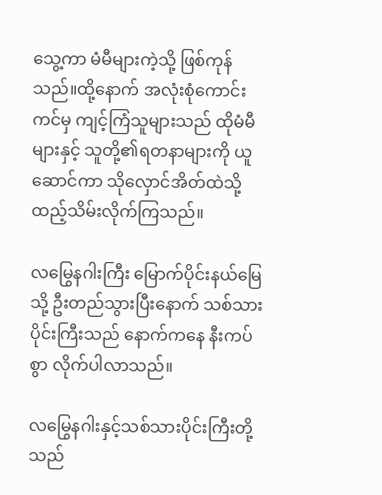သွေ့ကာ မံမီများကဲ့သို့ ဖြစ်ကုန်သည်။ထို့နောက် အလုံးစုံကောင်းကင်မှ ကျင့်ကြံသူများသည် ထိုမံမီများနှင့် သူတို့၏ရတနာများကို ယူဆောင်ကာ သိုလှောင်အိတ်ထဲသို့ ထည့်သိမ်းလိုက်ကြသည်။

လမြွေနဂါးကြီး မြောက်ပိုင်းနယ်မြေသို့ ဦးတည်သွားပြီးနောက် သစ်သားပိုင်းကြီးသည် နောက်ကနေ နီးကပ်စွာ လိုက်ပါလာသည်။

လမြွေနဂါးနှင့်သစ်သားပိုင်းကြီးတို့သည်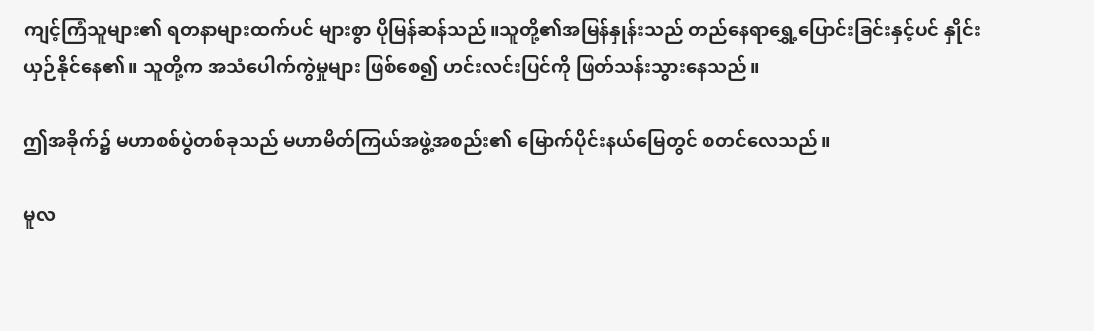ကျင့်ကြံသူများ၏ ရတနာများထက်ပင် များစွာ ပိုမြန်ဆန်သည်။သူတို့၏အမြန်နှုန်းသည် တည်နေရာရွှေ့ပြောင်းခြင်းနှင့်ပင် နှိုင်းယှဉ်နိုင်နေ၏။ သူတို့က အသံပေါက်ကွဲမှုများ ဖြစ်စေ၍ ဟင်းလင်းပြင်ကို ဖြတ်သန်းသွားနေသည်။

ဤအခိုက်၌ မဟာစစ်ပွဲတစ်ခုသည် မဟာမိတ်ကြယ်အဖွဲ့အစည်း၏ မြောက်ပိုင်းနယ်မြေတွင် စတင်လေသည်။

မူလ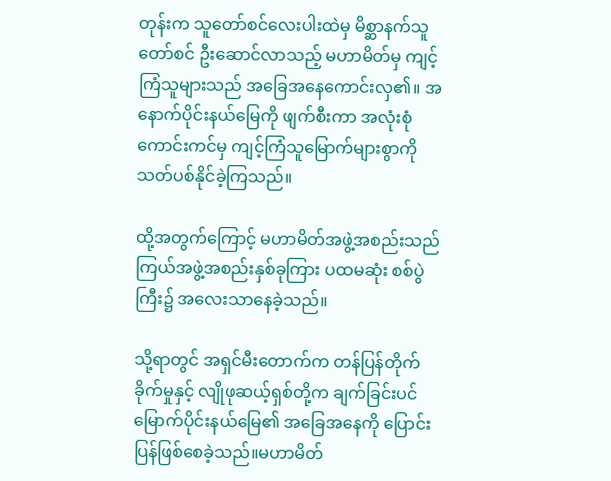တုန်းက သူတော်စင်လေးပါးထဲမှ မိစ္ဆာနက်သူတော်စင် ဦးဆောင်လာသည့် မဟာမိတ်မှ ကျင့်ကြံသူများသည် အခြေအနေကောင်းလှ၏။ အနောက်ပိုင်းနယ်မြေကို ဖျက်စီးကာ အလုံးစုံကောင်းကင်မှ ကျင့်ကြံသူမြောက်များစွာကို သတ်ပစ်နိုင်ခဲ့ကြသည်။

ထို့အတွက်ကြောင့် မဟာမိတ်အဖွဲ့အစည်းသည် ကြယ်အဖွဲ့အစည်းနှစ်ခုကြား ပထမဆုံး စစ်ပွဲကြီး၌ အလေးသာနေခဲ့သည်။

သို့ရာတွင် အရှင်မီးတောက်က တန်ပြန်တိုက်ခိုက်မှုနှင့် လျိုဖုဆယ့်ရှစ်တို့က ချက်ခြင်းပင် မြောက်ပိုင်းနယ်မြေ၏ အခြေအနေကို ပြောင်းပြန်ဖြစ်စေခဲ့သည်။မဟာမိတ်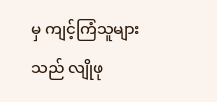မှ ကျင့်ကြံသူများသည် လျိုဖု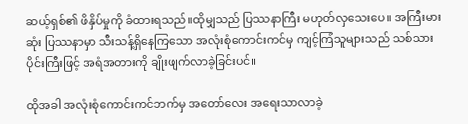ဆယ့်ရှစ်၏ ဖိနှိပ်မှုကို ခံထားရသည်။ထိုမျှသည် ပြဿနာကြီး မဟုတ်လှသေးပေ။ အကြီးမားဆုံး ပြဿနာမှာ သီးသန့်ရှိနေကြသော အလုံးစုံကောင်းကင်မှ ကျင့်ကြံသူများသည် သစ်သားပိုင်းကြီးဖြင့် အရံအတားကို ချိုးဖျက်လာခဲ့ခြင်းပင်။

ထိုအခါ အလုံးစုံကောင်းကင်ဘက်မှ အတော်လေး အရေးသာလာခဲ့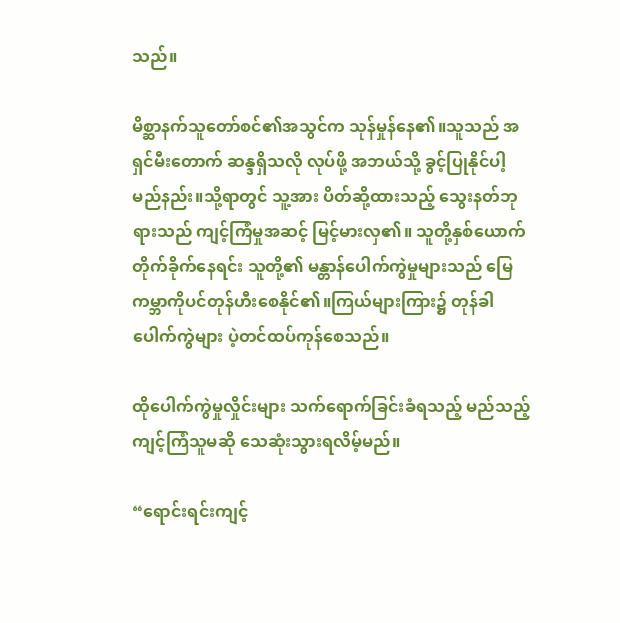သည်။

မိစ္ဆာနက်သူတော်စင်၏အသွင်က သုန်မှုန်နေ၏။သူသည် အရှင်မီးတောက် ဆန္ဒရှိသလို လုပ်ဖို့ အဘယ်သို့ ခွင့်ပြုနိုင်ပါ့မည်နည်း။သို့ရာတွင် သူ့အား ပိတ်ဆို့ထားသည့် သွေးနတ်ဘုရားသည် ကျင့်ကြံမှုအဆင့် မြင့်မားလှ၏။ သူတို့နှစ်ယောက် တိုက်ခိုက်နေရင်း သူတို့၏ မန္တာန်ပေါက်ကွဲမှုများသည် မြေကမ္ဘာကိုပင်တုန်ဟီးစေနိုင်၏။ကြယ်များကြား၌ တုန်ခါပေါက်ကွဲများ ပဲ့တင်ထပ်ကုန်စေသည်။

ထိုပေါက်ကွဲမှုလှိုင်းများ သက်ရောက်ခြင်းခံရသည့် မည်သည့်ကျင့်ကြံသူမဆို သေဆုံးသွားရလိမ့်မည်။

“ရောင်းရင်းကျင့်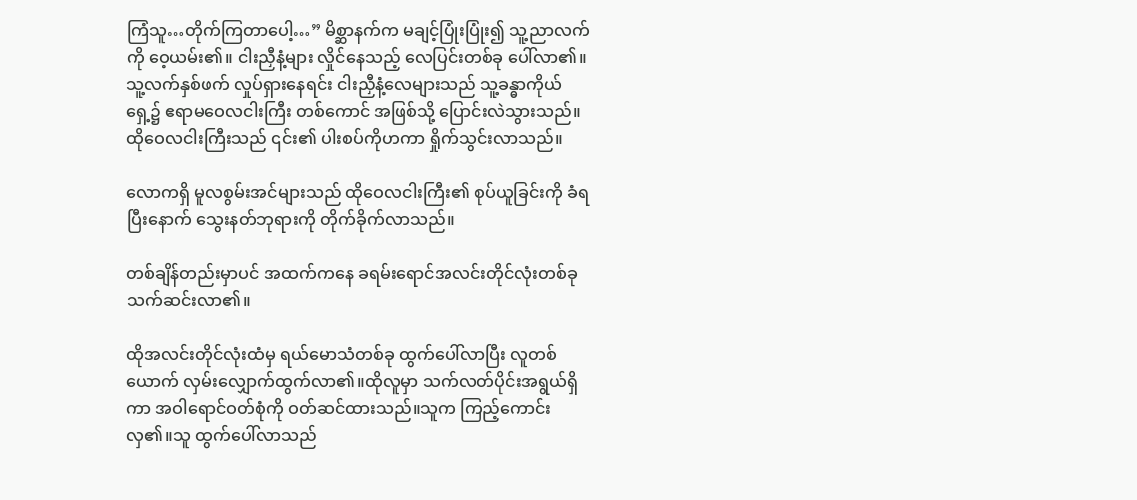ကြံသူ…တိုက်ကြတာပေါ့…” မိစ္ဆာနက်က မချင့်ပြုံးပြုံး၍ သူ့ညာလက်ကို ဝေ့ယမ်း၏။ ငါးညှီနံ့များ လှိုင်နေသည့် လေပြင်းတစ်ခု ပေါ်လာ၏။ သူ့လက်နှစ်ဖက် လှုပ်ရှားနေရင်း ငါးညှီနံ့လေများသည် သူ့ခန္ဓာကိုယ်ရှေ့၌ ဧရာမဝေလငါးကြီး တစ်ကောင် အဖြစ်သို့ ပြောင်းလဲသွားသည်။ထိုဝေလငါးကြီးသည် ၎င်း၏ ပါးစပ်ကိုဟကာ ရှိုက်သွင်းလာသည်။

လောကရှိ မူလစွမ်းအင်များသည် ထိုဝေလငါးကြီး၏ စုပ်ယူခြင်းကို ခံရပြီးနောက် သွေးနတ်ဘုရားကို တိုက်ခိုက်လာသည်။

တစ်ချိန်တည်းမှာပင် အထက်ကနေ ခရမ်းရောင်အလင်းတိုင်လုံးတစ်ခု သက်ဆင်းလာ၏။

ထိုအလင်းတိုင်လုံးထံမှ ရယ်မောသံတစ်ခု ထွက်ပေါ်လာပြီး လူတစ်ယောက် လှမ်းလျှောက်ထွက်လာ၏။ထိုလူမှာ သက်လတ်ပိုင်းအရွယ်ရှိကာ အဝါရောင်ဝတ်စုံကို ဝတ်ဆင်ထားသည်။သူက ကြည့်ကောင်းလှ၏။သူ ထွက်ပေါ်လာသည်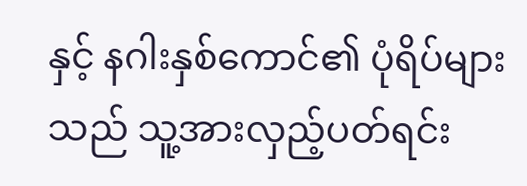နှင့် နဂါးနှစ်ကောင်၏ ပုံရိပ်များသည် သူ့အားလှည့်ပတ်ရင်း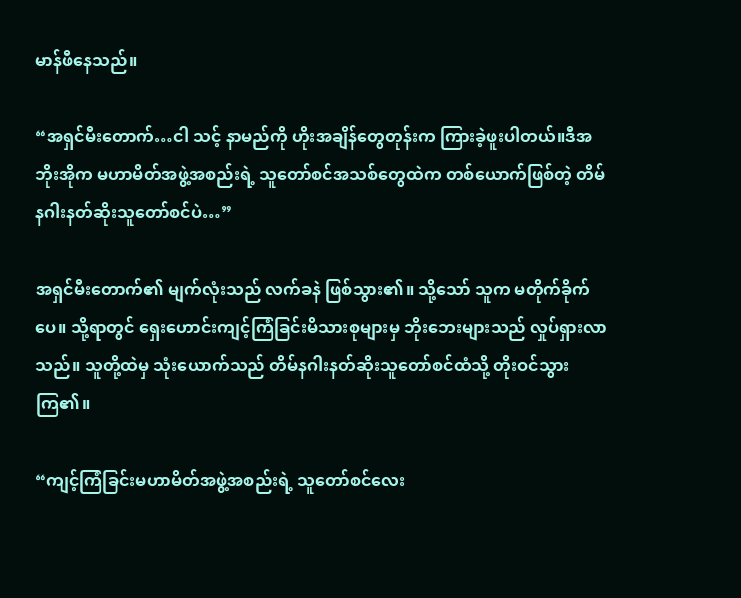မာန်ဖီနေသည်။

“အရှင်မီးတောက်…ငါ သင့် နာမည်ကို ဟိုးအချိန်တွေတုန်းက ကြားခဲ့ဖူးပါတယ်။ဒီအဘိုးအိုက မဟာမိတ်အဖွဲ့အစည်းရဲ့ သူတော်စင်အသစ်တွေထဲက တစ်ယောက်ဖြစ်တဲ့ တိမ်နဂါးနတ်ဆိုးသူတော်စင်ပဲ…”

အရှင်မီးတောက်၏ မျက်လုံးသည် လက်ခနဲ ဖြစ်သွား၏။ သို့သော် သူက မတိုက်ခိုက်ပေ။ သို့ရာတွင် ရှေးဟောင်းကျင့်ကြံခြင်းမိသားစုများမှ ဘိုးဘေးများသည် လှုပ်ရှားလာသည်။ သူတို့ထဲမှ သုံးယောက်သည် တိမ်နဂါးနတ်ဆိုးသူတော်စင်ထံသို့ တိုးဝင်သွားကြ၏။

“ကျင့်ကြံခြင်းမဟာမိတ်အဖွဲ့အစည်းရဲ့ သူတော်စင်လေး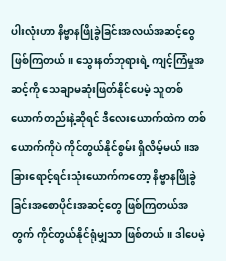ပါးလုံးဟာ နိဗ္ဗာနဖြိုခွဲခြင်းအလယ်အဆင့်ဝွေ ဖြစ်ကြတယ်။ သွေးနတ်ဘုရားရဲ့ ကျင့်ကြံမှုအဆင့်ကို သေချာမဆုံးဖြတ်နိုင်ပေမဲ့ သူတစ်ယောက်တည်းနဲ့ဆိုရင် ဒီလေးယောက်ထဲက တစ်ယောက်ကိုပဲ ကိုင်တွယ်နိုင်စွမ်း ရှိလိမ့်မယ်။အခြားရောင့်ရင်းသုံးယောက်ကတော့ နိဗ္ဗာနဖြိုခွဲခြင်းအစောပိုင်းအဆင့်တွေ ဖြစ်ကြတယ်အတွက် ကိုင်တွယ်နိုင်ရုံမျှသာ ဖြစ်တယ်။ ဒါပေမဲ့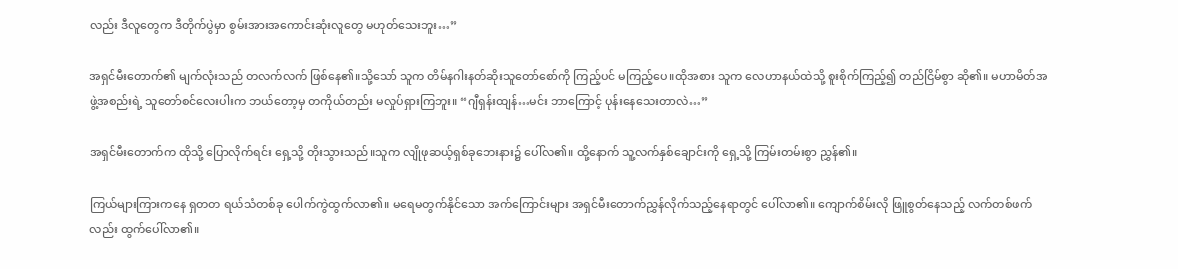လည်း ဒီလူတွေက ဒီတိုက်ပွဲမှာ စွမ်းအားအကောင်းဆုံးလူတွေ မဟုတ်သေးဘူး…”

အရှင်မီးတောက်၏ မျက်လုံးသည် တလက်လက် ဖြစ်နေ၏။သို့သော် သူက တိမ်နဂါးနတ်ဆိုးသူတော်စော်ကို ကြည့်ပင် မကြည့်ပေ။ထိုအစား သူက လေဟာနယ်ထဲသို့ စူးစိုက်ကြည့်၍ တည်ငြိမ်စွာ ဆို၏။ မဟာမိတ်အဖွဲ့အစည်းရဲ့ သူတော်စင်လေးပါးက ဘယ်တော့မှ တကိုယ်တည်း မလှုပ်ရှားကြဘူး။ “ဂျီရှန်းထျန်…မင်း ဘာကြောင့် ပုန်းနေသေးတာလဲ…”

အရှင်မီးတောက်က ထိုသို့ ပြောလိုက်ရင်း ရှေ့သို့ တိုးသွားသည်။သူက လျိုဖုဆယ့်ရှစ်ခုဘေးနား၌ ပေါ်လ၏။ ထို့နောက် သူ့လက်နှစ်ချောင်းကို ရှေ့သို့ ကြမ်းတမ်းစွာ ညွှန်၏။

ကြယ်များကြားက‌နေ ရှတတ ရယ်သံတစ်ခု ပေါက်ကွဲထွက်လာ၏။ မရေမတွက်နိုင်သော အက်ကြောင်းများ အရှင်မီးတောက်ညွှန်လိုက်သည့်နေရာတွင် ပေါ်လာ၏။ ကျောက်စိမ်းလို ဖြူစွတ်နေသည့် လက်တစ်ဖက်လည်း ထွက်ပေါ်လာ၏။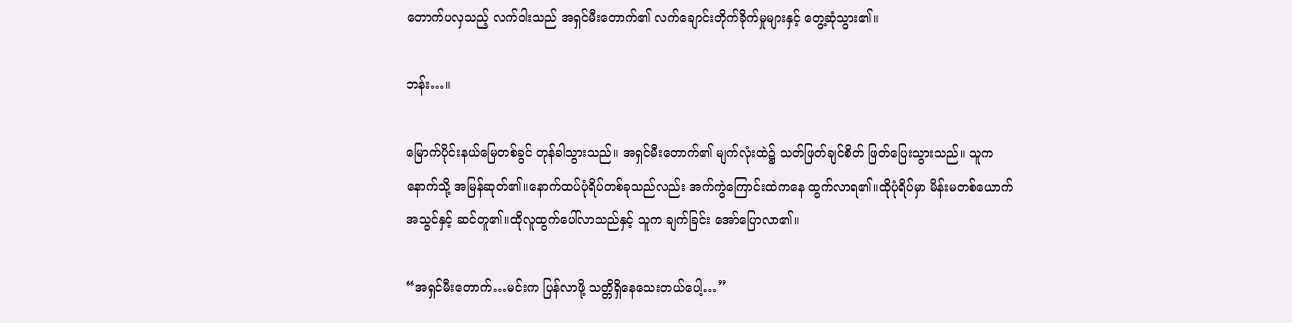တောက်ပလှသည့် လက်ဝါးသည် အရှင်မီးတောက်၏ လက်ချောင်းတိုက်ခိုက်မှုများနှင့် တွေ့ဆုံသွား၏။

ဘန်း…။

မြောက်ပိုင်းနယ်မြေတစ်ခွင် တုန်ခါသွားသည်။ အရှင်မီးတောက်၏ မျက်လုံးထဲ၌ သတ်ဖြတ်ချင်စိတ် ဖြတ်ပြေးသွားသည်။ သူက နောက်သို့ အမြန်ဆုတ်၏။နောက်ထပ်ပုံရိပ်တစ်ခုသည်လည်း အက်ကွဲကြောင်းထဲကနေ ထွက်လာရ၏။ထိုပုံရိပ်မှာ မိန်းမတစ်ယောက်အသွင်နှင့် ဆင်တူ၏။ထိုလူထွက်ပေါ်လာသည်နှင့် သူက ချက်ခြင်း အော်ပြောလာ၏။

“အရှင်မီးတောက်…မင်းက ပြန်လာဖို့ သတ္တိရှိနေသေးတယ်ပေါ့…”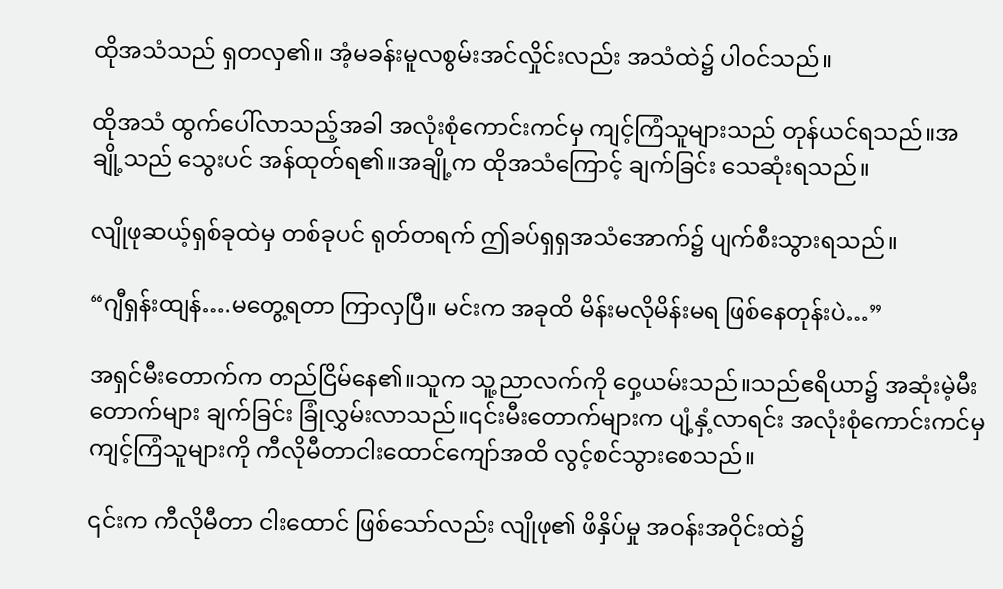ထိုအသံသည် ရှတလှ၏။ အံ့မခန်းမူလစွမ်းအင်လှိုင်းလည်း အသံထဲ၌ ပါဝင်သည်။

ထိုအသံ ထွက်ပေါ်လာသည့်အခါ အလုံးစုံကောင်းကင်မှ ကျင့်ကြံသူများသည် တုန်ယင်ရသည်။အချို့သည် သွေးပင် အန်ထုတ်ရ၏။အချို့က ထိုအသံကြောင့် ချက်ခြင်း သေဆုံးရသည်။

လျိုဖုဆယ့်ရှစ်ခုထဲမှ တစ်ခုပင် ရုတ်တရက် ဤခပ်ရှရှအသံအောက်၌ ပျက်စီးသွားရသည်။

“ဂျီရှန်းထျန်….မတွေ့ရတာ ကြာလှပြီ။ မင်းက အခုထိ မိန်းမလိုမိန်းမရ ဖြစ်နေတုန်းပဲ…”

အရှင်မီးတောက်က တည်ငြိမ်နေ၏။သူက သူ့ညာလက်ကို ဝှေ့ယမ်းသည်။သည်ဧရိယာ၌ အဆုံးမဲ့မီးတောက်များ ချက်ခြင်း ခြုံလွှမ်းလာသည်။၎င်းမီးတောက်များက ပျံ့နှံ့လာရင်း အလုံးစုံကောင်းကင်မှ ကျင့်ကြံသူများကို ကီလိုမီတာငါးထောင်ကျော်အထိ လွင့်စင်သွားစေသည်။

၎င်းက ကီလိုမီတာ ငါးထောင် ဖြစ်သော်လည်း လျိုဖု၏ ဖိနှိပ်မှု အဝန်းအဝိုင်းထဲ၌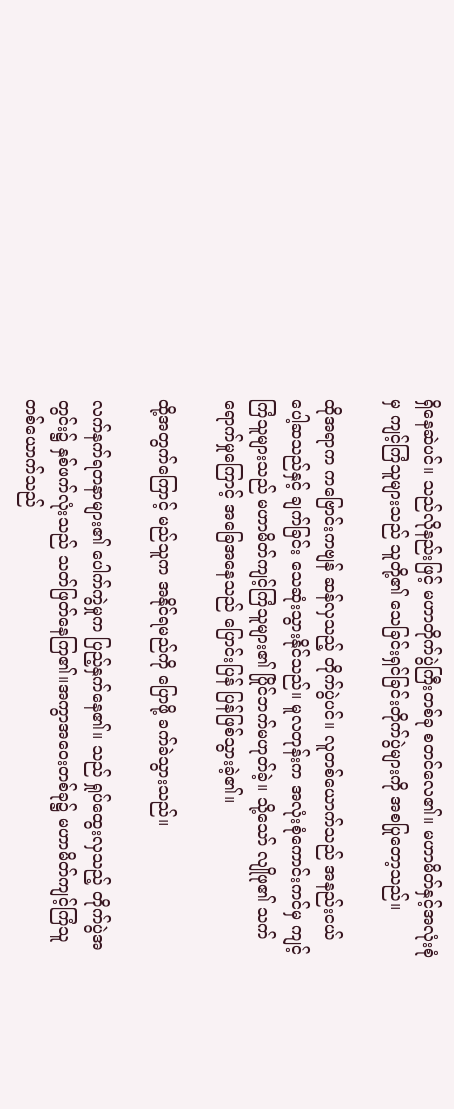ရှိနေဆဲပင်။ သည်လိုနည်းဖြင့် မဟာတိုက်ပွဲကြီးတစ်ခု စတင်လေ၏။ မဟာမိတ်နှင့်အလုံးစုံမှ ကျင့်ကြံသူများသည် သူတို့၏ သေခြင်းရှင်ခြင်းတိုက်ပွဲများကို အစပြုတော့သည်။

ထိုအရာက ကဗြောင်းကဗျန် ဆန်လှသည့် တိုက်ပွဲပင်။ လူတစ်ယောက်သည် အနည်းငယ် ပေါ့ဆသည်နှင့် ချက်ခြင်း သေဆုံးသွားနိုင်သည်။ မူလတုန်းက အလုံးစုံကောင်းကင်မှ ကျင့်ကြံသူများသည် မဟာမိတ်ကျင့်ကြံသူများ၏ ပြိုင်ဘက်မဟုတ်ခဲ့။ သို့သော် လျိုဖု၏ သက်ရောက်မှုကြောင့် အခြေအနေသည် ပြောင်းပြန် ပြန်ဖြစ်သွားခဲ့၏။

ထို့အတွက်ကြောင့် မည်သူက အနိုင်ရမည်ကို ပြောဖို့ ခက်ခဲသွားသည်။

လက်နက်ရတနာများ၏ ပေါက်ကွဲမှုက ပြည့်နှက်နေ၏။ သည် ရှုပ်ထွေးလှသည့် တိုက်ပွဲအတွင်း၌ နှစ်ဖက်လုံးသည် သတ်ဖြတ်နေကြ၏။အကွာအဝေးတစ်ခု၌ မဟာမိတ်ကျင့်ကြံသူတစ်ယောက်သည်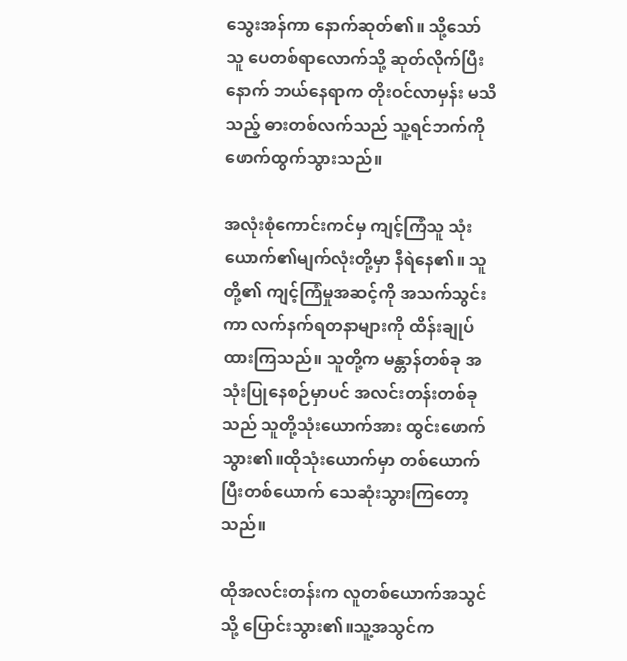သွေးအန်ကာ နောက်ဆုတ်၏။ သို့သော် သူ ပေတစ်ရာလောက်သို့ ဆုတ်လိုက်ပြီးနောက် ဘယ်နေရာက တိုးဝင်လာမှန်း မသိသည့် ဓားတစ်လက်သည် သူ့ရင်ဘက်ကို ဖောက်ထွက်သွားသည်။

အလုံးစုံကောင်းကင်မှ ကျင့်ကြံသူ သုံးယောက်၏မျက်လုံးတို့မှာ နီရဲနေ၏။ သူတို့၏ ကျင့်ကြံမှုအဆင့်ကို အသက်သွင်းကာ လက်နက်ရတနာများကို ထိန်းချုပ်ထားကြသည်။ သူတို့က မန္တာန်တစ်ခု အသုံးပြုနေစဉ်မှာပင် အလင်းတန်းတစ်ခုသည် သူတို့သုံးယောက်အား ထွင်းဖောက်သွား၏။ထိုသုံးယောက်မှာ တစ်ယောက်ပြီးတစ်ယောက် သေဆုံးသွားကြတော့သည်။

ထိုအလင်းတန်းက လူတစ်ယောက်အသွင်သို့ ပြောင်းသွား၏။သူ့အသွင်က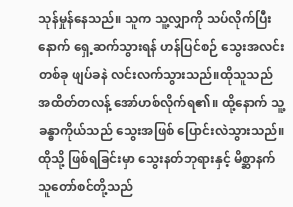သုန်မှုန်နေသည်။ သူက သူ့လျှာကို သပ်လိုက်ပြီးနောက် ရှေ့ဆက်သွားရန် ဟန်ပြင်စဉ် သွေးအလင်းတစ်ခု ဖျပ်ခနဲ လင်းလက်သွားသည်။ထိုသူသည် အထိတ်တလန့် အော်ဟစ်လိုက်ရ၏။ ထို့နောက် သူ့ခန္ဓာကိုယ်သည် သွေးအဖြစ် ပြောင်းလဲသွားသည်။ ထိုသို့ ဖြစ်ရခြင်းမှာ သွေးနတ်ဘုရားနှင့် မိစ္ဆာနက်သူတော်စင်တို့သည်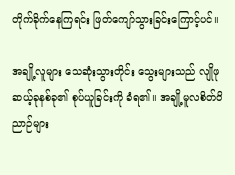တိုက်ခိုက်နေကြရင်း ဖြတ်ကျော်သွားခြင်းကြောင့်ပင်။

အချို့လူများ သေဆုံးသွားတိုင်း သွေးများသည် လျိုဖုဆယ့်ခုနစ်ခု၏ စုပ်ယူခြင်းကို ခံရ၏။ အချို့မူလစိတ်ဝိညာဉ်များ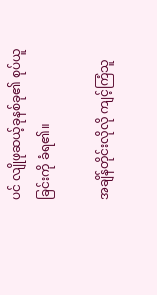ပင် လျိုဖုဆယ့်ခုနစ်ခု၏ စုပ်ယူခြင်းကို ခံရ၏။

အချိန်တိုင်းလိုလို ကျင့်ကြံသူ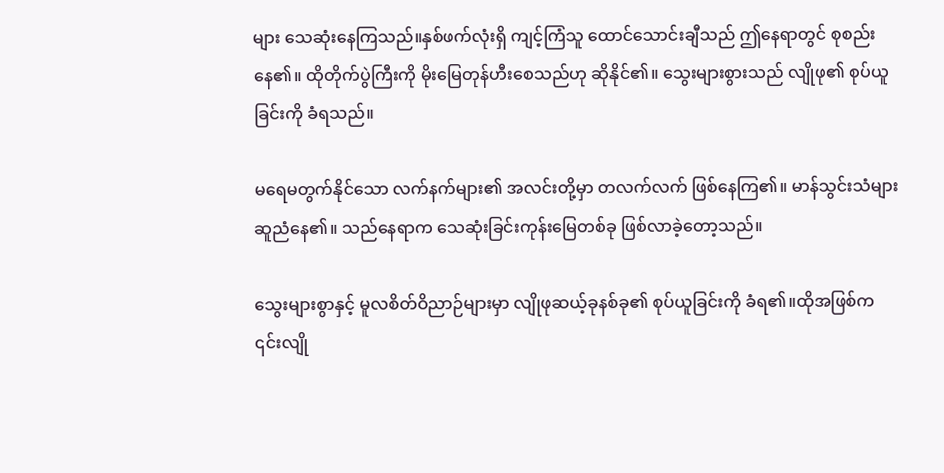များ သေဆုံးနေကြသည်။နှစ်ဖက်လုံးရှိ ကျင့်ကြံသူ ထောင်သောင်းချီသည် ဤနေရာတွင် စုစည်းနေ၏။ ထိုတိုက်ပွဲကြီးကို မိုးမြေတုန်ဟီးစေသည်ဟု ဆိုနိုင်၏။ သွေးများစွားသည် လျိုဖု၏ စုပ်ယူခြင်းကို ခံရသည်။

မရေမတွက်နိုင်သော လက်နက်များ၏ အလင်းတို့မှာ တလက်လက် ဖြစ်နေကြ၏။ မာန်သွင်းသံများ ဆူညံနေ၏။ သည်နေရာက သေဆုံးခြင်းကုန်းမြေတစ်ခု ဖြစ်လာခဲ့တော့သည်။

သွေးများစွာနှင့် မူလစိတ်ဝိညာဉ်များမှာ လျိုဖုဆယ့်ခုနစ်ခု၏ စုပ်ယူခြင်းကို ခံရ၏။ထိုအဖြစ်က ၎င်းလျို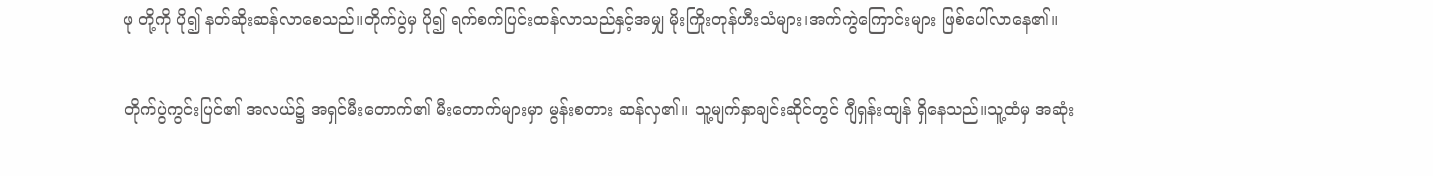ဖု တို့ကို ပို၍ နတ်ဆိုးဆန်လာစေသည်။တိုက်ပွဲမှ ပို၍ ရက်စက်ပြင်းထန်လာသည်နှင့်အမျှ မိုးကြိုးတုန်ဟီးသံများ၊အက်ကွဲကြောင်းများ ဖြစ်ပေါ်လာနေ၏။

တိုက်ပွဲကွင်းပြင်၏ အလယ်၌ အရှင်မီးတောက်၏ မီးတောက်များမှာ မွန်းစတား ဆန်လှ၏။ သူ့မျက်နှာချင်းဆိုင်တွင် ဂျီရှန်းထျန် ရှိနေသည်။သူ့ထံမှ အဆုံး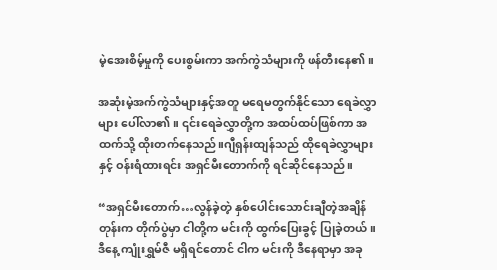မဲ့အေးစိမ့်မှုကို ပေးစွမ်းကာ အက်ကွဲသံများကို ဖန်တီးနေ၏။

အဆုံးမဲ့အက်ကွဲသံများနှင့်အတူ မရေမတွက်နိုင်သော ရေခဲလွှာများ ပေါ်လာ၏။ ၎င်းရေခဲလွှာတို့က အထပ်ထပ်ဖြစ်ကာ အထက်သို့ ထိုးတက်နေသည်။ဂျီရှန်းထျန်သည် ထိုရေခဲလွှာများနှင့် ဝန်းရံထားရင်း အရှင်မီးတောက်ကို ရင်ဆိုင်နေသည်။

“အရှင်မီးတောက်…လွန်ခဲ့တဲ့ နှစ်ပေါင်းသောင်းချီတဲ့အချိန်တုန်းက တိုက်ပွဲမှာ ငါတို့က မင်းကို ထွက်ပြေးခွင့် ပြုခဲ့တယ်။ဒီနေ့ ကျုံးရွှမ်ဇီ မရှိရင်တောင် ငါက မင်းကို ဒီနေရာမှာ အခု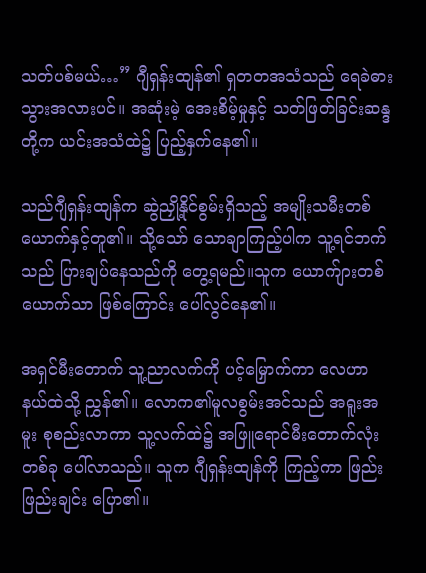သတ်ပစ်မယ်…” ဂျီရှန်းထျန်၏ ရှတတအသံသည် ရေခဲဓားသွားအလားပင်။ အဆုံးမဲ့ အေးစိမ့်မှုနှင့် သတ်ဖြတ်ခြင်းဆန္ဒတို့က ယင်းအသံထဲ၌ ပြည့်နှက်နေ၏။

သည်ဂျီရှန်းထျန်က ဆွဲညှို့နိုင်စွမ်းရှိသည့် အမျိုးသမီးတစ်ယောက်နှင့်တူ၏။ သို့သော် သောချာကြည့်ပါက သူ့ရင်ဘက်သည် ပြားချပ်နေသည်ကို တွေ့ရမည်။သူက ယောက်ျားတစ်ယောက်သာ ဖြစ်ကြောင်း ပေါ်လွင်နေ၏။

အရှင်မီးတောက် သူ့ညာလက်ကို ပင့်မြှောက်ကာ လေဟာနယ်ထဲသို့ ညွှန်၏။ လောက၏မူလစွမ်းအင်သည် အရူးအမူး စုစည်းလာကာ သူ့လက်ထဲ၌ အဖြူရောင်မီးတောက်လုံး တစ်ခု ပေါ်လာသည်။ သူက ဂျီရှန်းထျန်ကို ကြည့်ကာ ဖြည်းဖြည်းချင်း ပြော၏။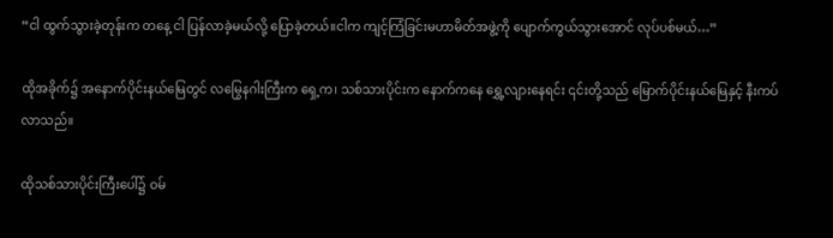“ငါ ထွက်သွားခဲ့တုန်းက တနေ့ ငါ ပြန်လာခဲ့မယ်လို့ ပြောခဲ့တယ်။ငါက ကျင့်ကြံခြင်းမဟာမိတ်အဖွဲ့ကို ပျောက်ကွယ်သွားအောင် လုပ်ပစ်မယ်…”

ထိုအခိုက်၌ အနောက်ပိုင်းနယ်မြေတွင် လမြွေနဂါးကြီးက ရှေ့က၊ သစ်သားပိုင်းက နောက်ကနေ ရွှေ့လျားနေရင်း ၎င်းတို့သည် မြောက်ပိုင်းနယ်မြေနှင့် နီးကပ်လာသည်။

ထိုသစ်သားပိုင်းကြီးပေါ်၌ ဝမ်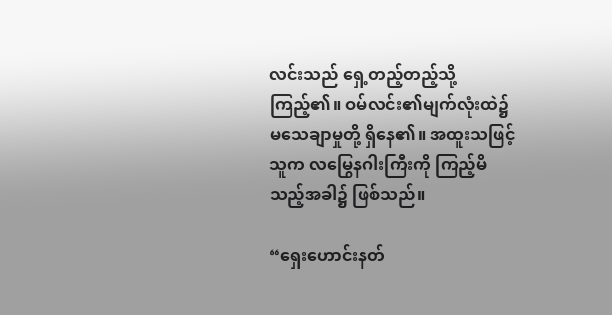လင်းသည် ရှေ့တည့်တည့်သို့ ကြည့်၏။ ဝမ်လင်း၏မျက်လုံးထဲ၌ မသေချာမှုတို့ ရှိနေ၏။ အထူးသဖြင့် သူက လမြွေနဂါးကြီးကို ကြည့်မိသည့်အခါ၌ ဖြစ်သည်။

“ရှေးဟောင်းနတ်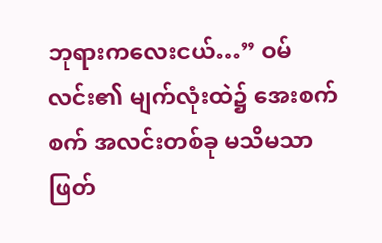ဘုရားကလေးငယ်…” ဝမ်လင်း၏ မျက်လုံးထဲ၌ အေးစက်စက် အလင်းတစ်ခု မသိမသာ ဖြတ်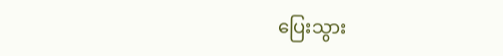ပြေးသွား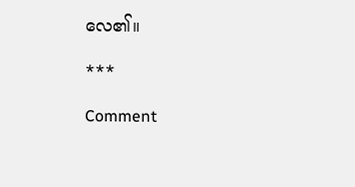လေ၏။

***

Comment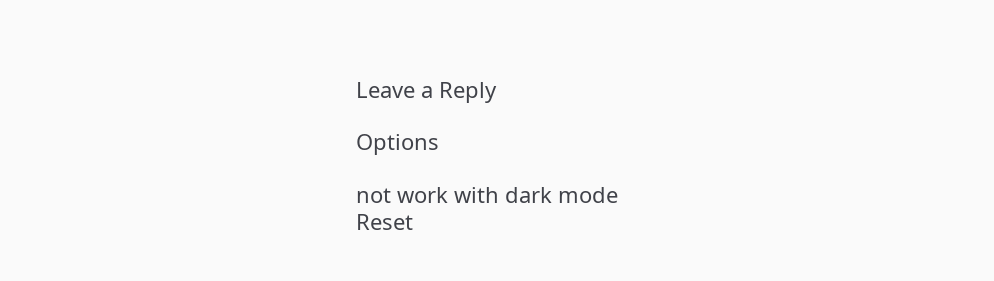Leave a Reply

Options

not work with dark mode
Reset